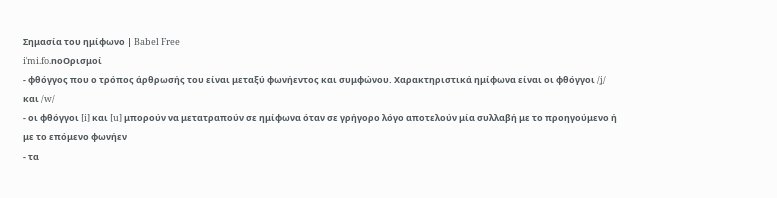Σημασία του ημίφωνο | Babel Free
iˈmi.fo.noΟρισμοί
- φθόγγος που ο τρόπος άρθρωσής του είναι μεταξύ φωνήεντος και συμφώνου. Χαρακτηριστικά ημίφωνα είναι οι φθόγγοι /ʝ/ και /w/
- οι φθόγγοι [i] και [u] μπορούν να μετατραπούν σε ημίφωνα όταν σε γρήγορο λόγο αποτελούν μία συλλαβή με το προηγούμενο ή με το επόμενο φωνήεν
- τα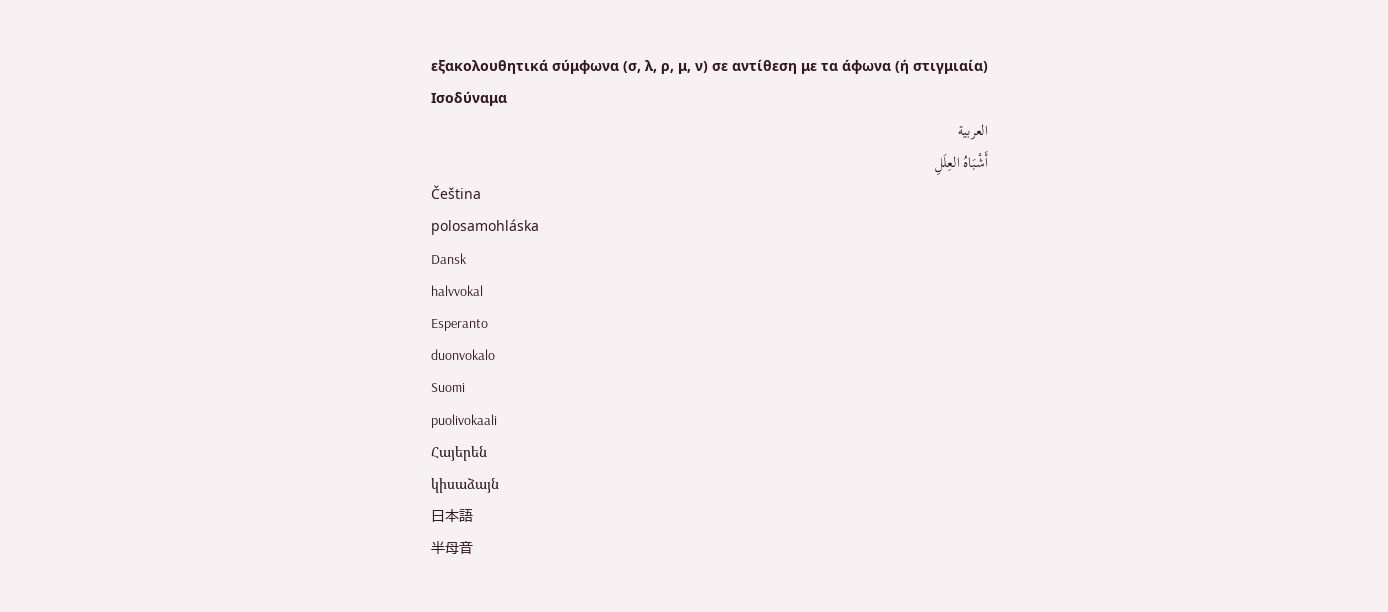εξακολουθητικά σύμφωνα (σ, λ, ρ, μ, ν) σε αντίθεση με τα άφωνα (ή στιγμιαία)
Ισοδύναμα
العربية
أَشْبَاهُ العِلَلِ
Čeština
polosamohláska
Dansk
halvvokal
Esperanto
duonvokalo
Suomi
puolivokaali
Հայերեն
կիսաձայն
日本語
半母音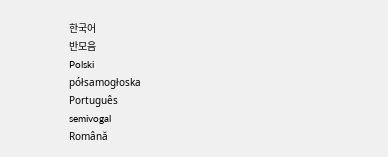한국어
반모음
Polski
półsamogłoska
Português
semivogal
Română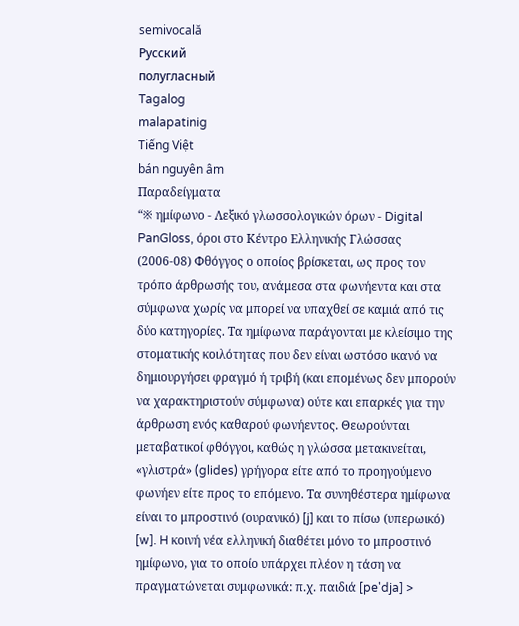semivocală
Русский
полугласный
Tagalog
malapatinig
Tiếng Việt
bán nguyên âm
Παραδείγματα
“※ ημίφωνο - Λεξικό γλωσσολογικών όρων - Digital PanGloss, όροι στο Κέντρο Ελληνικής Γλώσσας (2006‑08) Φθόγγος ο οποίος βρίσκεται, ως προς τον τρόπο άρθρωσής του, ανάμεσα στα φωνήεντα και στα σύμφωνα χωρίς να μπορεί να υπαχθεί σε καμιά από τις δύο κατηγορίες. Τα ημίφωνα παράγονται με κλείσιμο της στοματικής κοιλότητας που δεν είναι ωστόσο ικανό να δημιουργήσει φραγμό ή τριβή (και επομένως δεν μπορούν να χαρακτηριστούν σύμφωνα) ούτε και επαρκές για την άρθρωση ενός καθαρού φωνήεντος. Θεωρούνται μεταβατικοί φθόγγοι, καθώς η γλώσσα μετακινείται, «γλιστρά» (glides) γρήγορα είτε από το προηγούμενο φωνήεν είτε προς το επόμενο. Τα συνηθέστερα ημίφωνα είναι το μπροστινό (ουρανικό) [j] και το πίσω (υπερωικό) [w]. H κοινή νέα ελληνική διαθέτει μόνο το μπροστινό ημίφωνο, για το οποίο υπάρχει πλέον η τάση να πραγματώνεται συμφωνικά: π.χ. παιδιά [pe'dja] >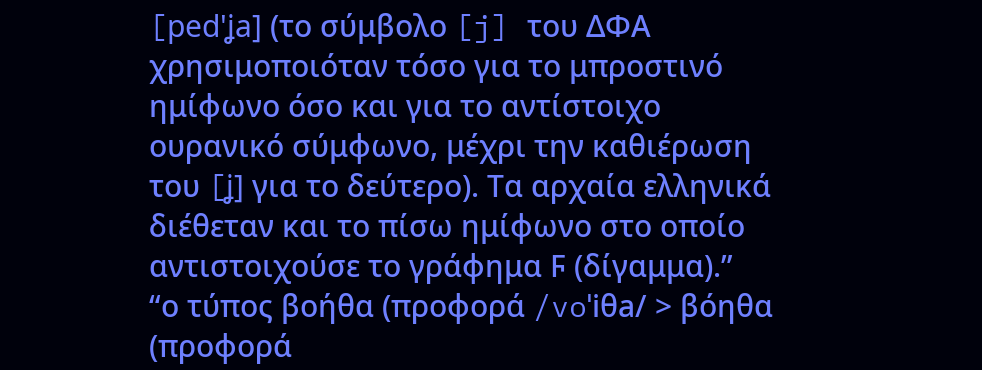[ped'ʝa] (το σύμβολο [j] του ΔΦΑ χρησιμοποιόταν τόσο για το μπροστινό ημίφωνο όσο και για το αντίστοιχο ουρανικό σύμφωνο, μέχρι την καθιέρωση του [ʝ] για το δεύτερο). Τα αρχαία ελληνικά διέθεταν και το πίσω ημίφωνο στο οποίο αντιστοιχούσε το γράφημα Ϝ (δίγαμμα).”
“ο τύπος βοήθα (προφορά /voˈiθa/ > βόηθα (προφορά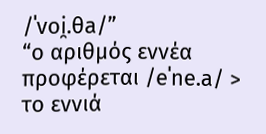/ˈvoi̯.θa/”
“ο αριθμός εννέα προφέρεται /eˈne.a/ > το εννιά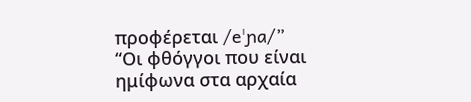προφέρεται /eˈɲa/”
“Οι φθόγγοι που είναι ημίφωνα στα αρχαία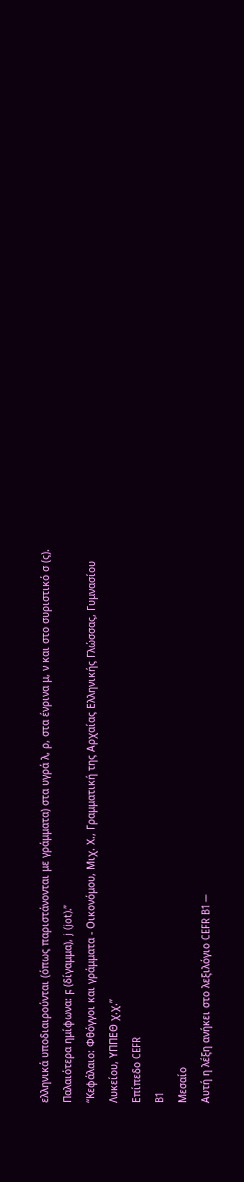ελληνικά υποδιαιρούνται (όπως παριστάνονται με γράμματα) στα υγρά λ, ρ, στα ένρινα μ, ν και στο συριστικό σ (ς). Παλαιότερα ημίφωνα: ϝ (δίγαμμα), j (jot).”
“Κεφάλαιο: Φθόγγοι και γράμματα - Οικονόμου, Μιχ. Χ., Γραμματική της Αρχαίας Ελληνικής Γλώσσας, Γυμνασίου Λυκείου, ΥΠΠΕΘ χ.χ.”
Επίπεδο CEFR
B1
Μεσαίο
Αυτή η λέξη ανήκει στο λεξιλόγιο CEFR B1 —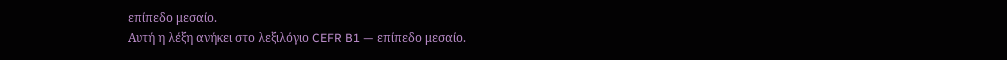επίπεδο μεσαίο.
Αυτή η λέξη ανήκει στο λεξιλόγιο CEFR B1 — επίπεδο μεσαίο.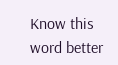Know this word better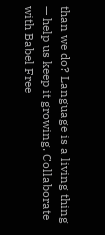than we do? Language is a living thing — help us keep it growing. Collaborate with Babel Free